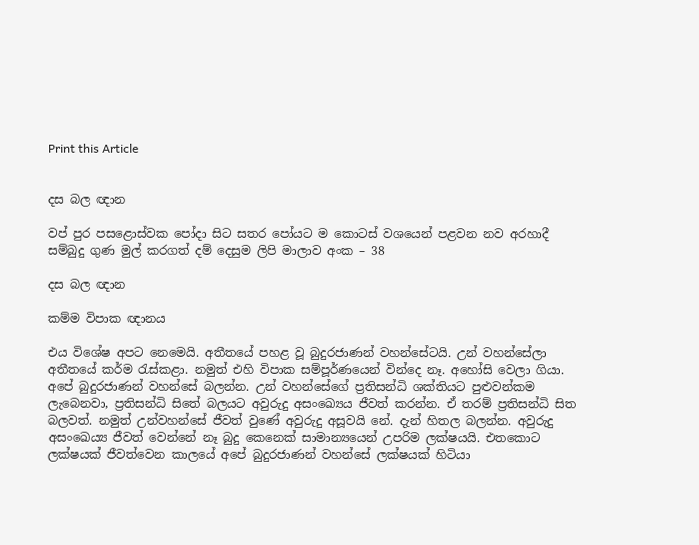Print this Article


දස බල ඥාන

වප් පුර පසළොස්වක පෝදා සිට සතර පෝයට ම කොටස් වශයෙන් පළවන නව අරහාදී සම්බුදු ගුණ මුල් කරගත් දම් දෙසුම ලිපි මාලාව අංක – 38

දස බල ඥාන

කම්ම විපාක ඥානය

එය විශේෂ අපට නෙමෙයි. අතීතයේ පහළ වූ බුදුරජාණන් වහන්සේටයි. උන් වහන්සේලා අතීතයේ කර්ම රැස්කළා. නමුත් එහි විපාක සම්පූර්ණයෙන් වින්දෙ නෑ. අහෝසි වෙලා ගියා. අපේ බුදුරජාණන් වහන්සේ බලන්න. උන් වහන්සේගේ ප්‍රතිසන්ධි ශක්තියට පුළුවන්කම ලැබෙනවා, ප්‍රතිසන්ධි සිතේ බලයට අවුරුදු අසංඛ්‍යෙය ජීවත් කරන්න. ඒ තරම් ප්‍රතිසන්ධි සිත බලවත්. නමුත් උන්වහන්සේ ජීවත් වුණේ අවුරුදු අසූවයි නේ. දැන් හිතල බලන්න. අවුරුදු අසංඛෙය්‍ය ජීවත් වෙන්නේ නෑ බුදු කෙනෙක් සාමාන්‍යයෙන් උපරිම ලක්ෂයයි. එතකොට ලක්ෂයක් ජීවත්වෙන කාලයේ අපේ බුදුරජාණන් වහන්සේ ලක්ෂයක් හිටියා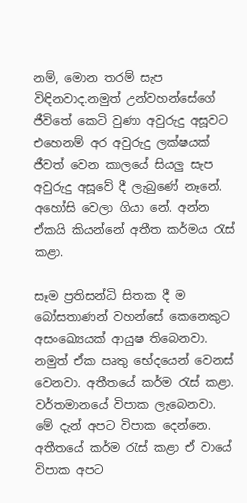නම්, මොන තරම් සැප විඳිනවාද.නමුත් උන්වහන්සේගේ ජීවිතේ කෙටි වුණා අවුරුදු අසූවට එහෙනම් අර අවුරුදු ලක්ෂයක් ජීවත් වෙන කාලයේ සියලු සැප අවුරුදු අසූවේ දී ලැබුණේ නෑනේ. අහෝසි වෙලා ගියා නේ. අන්න ඒකයි කියන්නේ අතීත කර්මය රැස් කළා.

සෑම ප්‍රතිසන්ධි සිතක දී ම බෝසතාණන් වහන්සේ කෙනෙකුට අසංඛ්‍යෙයක් ආයුෂ තිබෙනවා. නමුත් ඒක ඍතු භේදයෙන් වෙනස් වෙනවා. අතීතයේ කර්ම රැස් කළා. වර්තමානයේ විපාක ලැබෙනවා. මේ දැන් අපට විපාක දෙන්නෙ. අතීතයේ කර්ම රැස් කළා ඒ වායේ විපාක අපට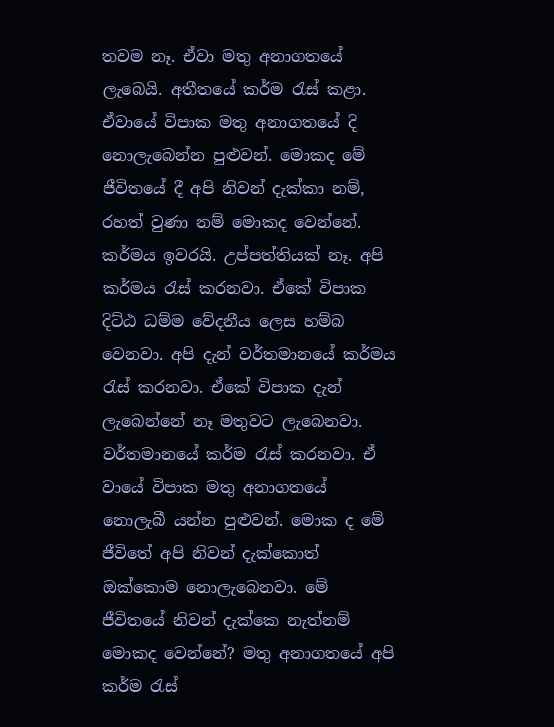තවම නෑ. ඒවා මතු අනාගතයේ ලැබෙයි. අතීතයේ කර්ම රැස් කළා. ඒවායේ විපාක මතු අනාගතයේ දි නොලැබෙන්න පුළුවන්. මොකද මේ ජීවිතයේ දී අපි නිවන් දැක්කා නම්, රහත් වුණා නම් මොකද වෙන්නේ. කර්මය ඉවරයි. උප්පත්තියක් නෑ. අපි කර්මය රැස් කරනවා. ඒකේ විපාක දිට්ඨ ධම්ම වේදනීය ලෙස හම්බ වෙනවා. අපි දැන් වර්තමානයේ කර්මය රැස් කරනවා. ඒකේ විපාක දැන් ලැබෙන්නේ නෑ මතුවට ලැබෙනවා. වර්තමානයේ කර්ම රැස් කරනවා. ඒ වායේ විපාක මතු අනාගතයේ නොලැබී යන්න පුළුවන්. මොක ද මේ ජීවිතේ අපි නිවන් දැක්කොත් ඔක්කොම නොලැබෙනවා. මේ ජීවිතයේ නිවන් දැක්කෙ නැත්නම් මොකද වෙන්නේ? මතු අනාගතයේ අපි කර්ම රැස්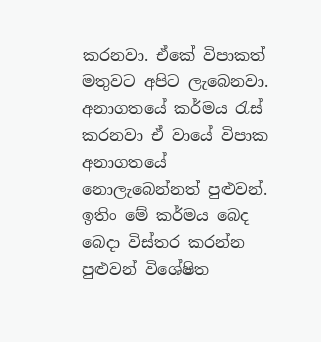කරනවා. ඒකේ විපාකත් මතුවට අපිට ලැබෙනවා. අනාගතයේ කර්මය රැස් කරනවා ඒ වායේ විපාක අනාගතයේ නොලැබෙන්නත් පුළුවන්. ඉතිං මේ කර්මය බෙද බෙදා විස්තර කරන්න පුළුවන් විශේෂිත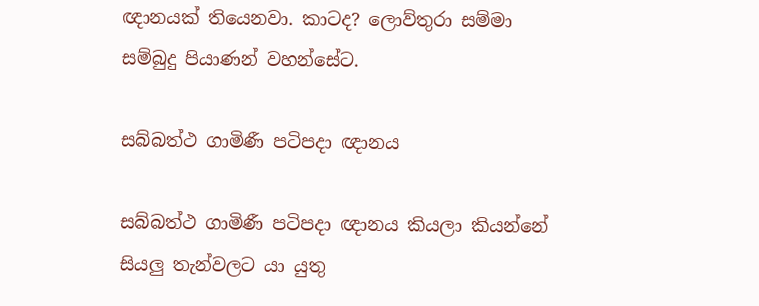ඥානයක් තියෙනවා. කාටද? ලොව්තුරා සම්මා සම්බුදු පියාණන් වහන්සේට.

සබ්බත්ථ ගාමිණී පටිපදා ඥානය

සබ්බත්ථ ගාමිණී පටිපදා ඥානය කියලා කියන්නේ සියලු තැන්වලට යා යුතු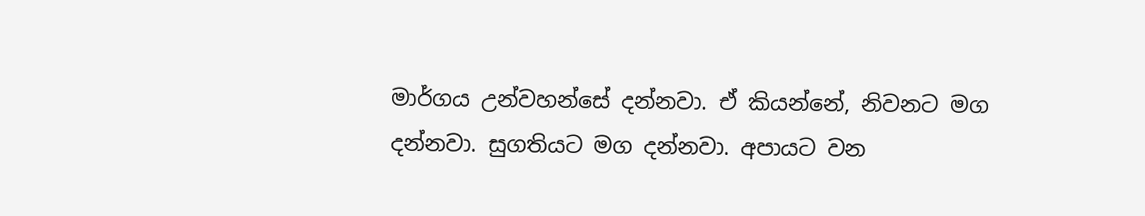මාර්ගය උන්වහන්සේ දන්නවා. ඒ කියන්නේ, නිවනට මග දන්නවා. සුගතියට මග දන්නවා. අපායට වන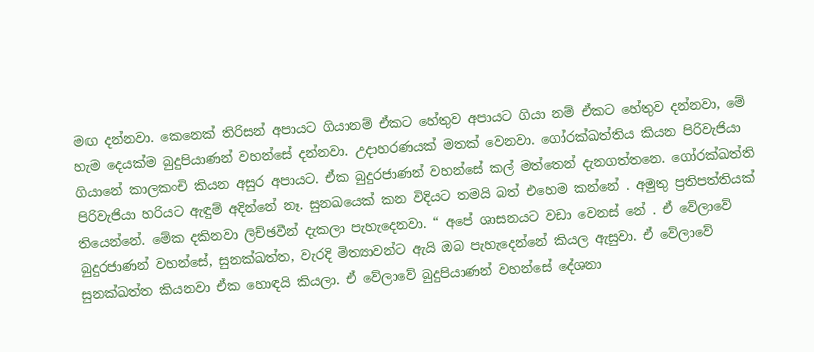මඟ දන්නවා. කෙනෙක් තිරිසන් අපායට ගියානම් ඒකට හේතුව අපායට ගියා නම් ඒකට හේතුව දන්නවා, මේ හැම දෙයක්ම බුදුපියාණන් වහන්සේ දන්නවා. උදාහරණයක් මතක් වෙනවා. ගෝරක්ඛත්තිය කියන පිරිවැජියා ගියානේ කාලකංචි කියන අසුර අපායට. ඒක බුදුරජාණන් වහන්සේ කල් මත්තෙන් දැනගත්තනෙ. ගෝරක්ඛත්ති පිරිවැජියා හරියට ඇඳුම් අදින්නේ නෑ. සුනඛයෙක් කන විදියට තමයි බත් එහෙම කන්නේ . අමුතු ප්‍රතිපත්තියක් තියෙන්නේ. මේක දකිනවා ලිච්ඡවීන් දැකලා පැහැදෙනවා. “ අපේ ශාසනයට වඩා වෙනස් නේ . ඒ වේලාවේ බුදුරජාණන් වහන්සේ, සුනක්ඛත්ත, වැරදි මිත්‍යාවන්ට ඇයි ඔබ පැහැදෙන්නේ කියල ඇසුවා. ඒ වේලාවේ සුනක්ඛත්ත කියනවා ඒක හොඳයි කියලා. ඒ වේලාවේ බුදුපියාණන් වහන්සේ දේශනා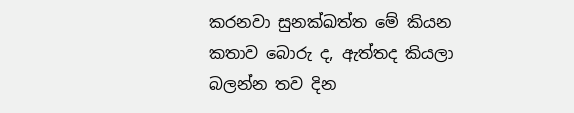කරනවා සුනක්ඛත්ත මේ කියන කතාව බොරු ද, ඇත්තද කියලා බලන්න තව දින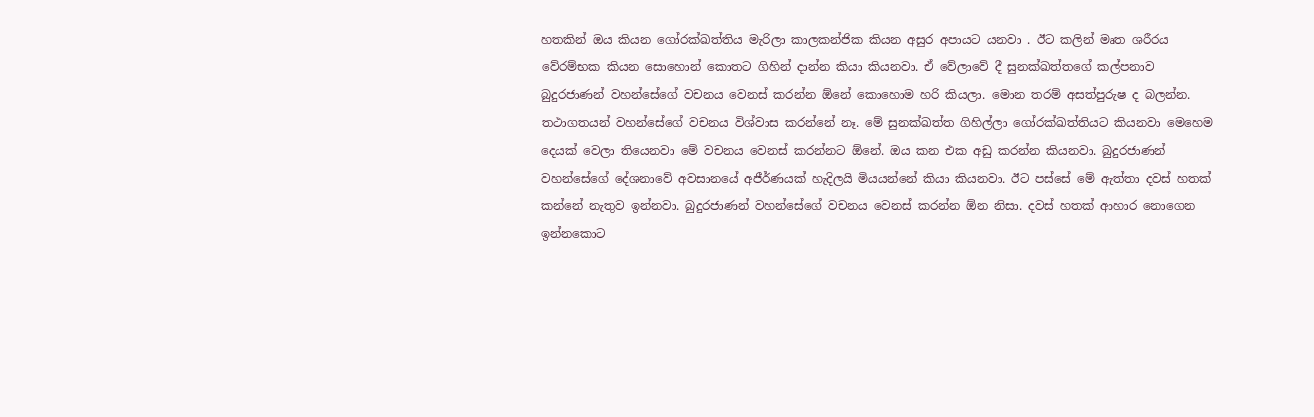හතකින් ඔය කියන ගෝරක්ඛත්තිය මැරිලා කාලකන්ජික කියන අසුර අපායට යනවා . ඊට කලින් මෘත ශරීරය වේරම්භක කියන සොහොන් කොතට ගිහින් දාන්න කියා කියනවා. ඒ වේලාවේ දී සුනක්ඛත්තගේ කල්පනාව බුදුරජාණන් වහන්සේගේ වචනය වෙනස් කරන්න ඕනේ කොහොම හරි කියලා. මොන තරම් අසත්පුරුෂ ද බලන්න. තථාගතයන් වහන්සේගේ වචනය විශ්වාස කරන්නේ නෑ. මේ සුනක්ඛත්ත ගිහිල්ලා ගෝරක්ඛත්තියට කියනවා මෙහෙම දෙයක් වෙලා තියෙනවා මේ වචනය වෙනස් කරන්නට ඕනේ. ඔය කන එක අඩු කරන්න කියනවා. බුදුරජාණන් වහන්සේගේ දේශනාවේ අවසානයේ අජීර්ණයක් හැදිලයි මියයන්නේ කියා කියනවා. ඊට පස්සේ මේ ඇත්තා දවස් හතක් කන්නේ නැතුව ඉන්නවා. බුදුරජාණන් වහන්සේගේ වචනය වෙනස් කරන්න ඕන නිසා. දවස් හතක් ආහාර නොගෙන ඉන්නකොට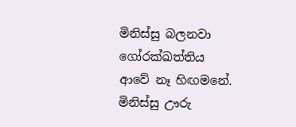මිනිස්සු බලනවා ගෝරක්ඛත්තිය ආවේ නෑ හිඟමනේ. මිනිස්සු ඌරු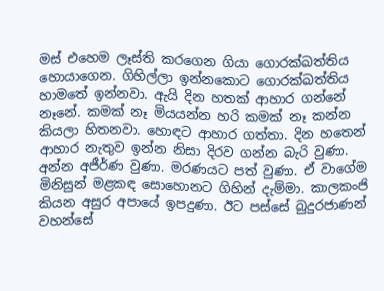මස් එහෙම ලෑස්ති කරගෙන ගියා ගොරක්ඛත්තිය හොයාගෙන. ගිහිල්ලා ඉන්නකොට ගොරක්ඛත්තිය හාමතේ ඉන්නවා. ඇයි දින හතක් ආහාර ගන්නේ නෑනේ. කමක් නෑ මියයන්න හරි කමක් නෑ කන්න කියලා හිතනවා. හොඳට ආහාර ගත්තා. දින හතෙන් ආහාර නැතුව ඉන්න නිසා දිරව ගන්න බැරි වුණා. අන්න අජීර්ණ වුණා. මරණයට පත් වුණා. ඒ වාගේම මිනිසුන් මළකඳ සොහොනට ගිහින් දැම්මා. කාලකංජි කියන අසුර අපායේ ඉපදුණා. ඊට පස්සේ බුදුරජාණන් වහන්සේ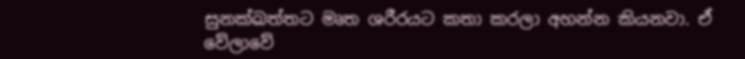සුනක්ඛත්තට මෘත ශරීරයට කතා කරලා අහන්න කියනවා. ඒ වේලාවේ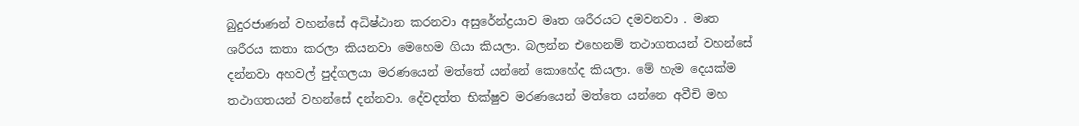බුදුරජාණන් වහන්සේ අධිෂ්ඨාන කරනවා අසුරේන්ද්‍රයාව මෘත ශරීරයට දමවනවා . මෘත ශරීරය කතා කරලා කියනවා මෙහෙම ගියා කියලා. බලන්න එහෙනම් තථාගතයන් වහන්සේ දන්නවා අහවල් පුද්ගලයා මරණයෙන් මත්තේ යන්නේ කොහේද කියලා. මේ හැම දෙයක්ම තථාගතයන් වහන්සේ දන්නවා. දේවදත්ත භික්ෂුව මරණයෙන් මත්තෙ යන්නෙ අවීචි මහ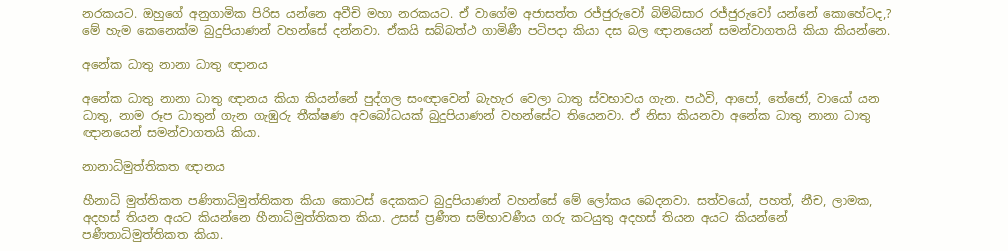නරකයට. ඔහුගේ අනුගාමික පිරිස යන්නෙ අවීචි මහා නරකයට. ඒ වාගේම අජාසත්ත රජ්ජුරුවෝ බිම්බිසාර රජ්ජුරුවෝ යන්නේ කොහේටද,? මේ හැම කෙනෙක්ම බුදුපියාණන් වහන්සේ දන්නවා. ඒකයි සබ්බත්ථ ගාමිණී පටිපදා කියා දස බල ඥානයෙන් සමන්වාගතයි කියා කියන්නෙ.

අනේක ධාතු නානා ධාතු ඥානය

අනේක ධාතු නානා ධාතු ඥානය කියා කියන්නේ පුද්ගල සංඥාවෙන් බැහැර වෙලා ධාතු ස්වභාවය ගැන. පඨවි, ආපෝ, තේජෝ, වායෝ යන ධාතු, නාම රූප ධාතුන් ගැන ගැඹුරු තීක්ෂණ අවබෝධයක් බුදුපියාණන් වහන්සේට තියෙනවා. ඒ නිසා කියනවා අනේක ධාතු නානා ධාතු ඥානයෙන් සමන්වාගතයි කියා.

නානාධිමුත්තිකත ඥානය

හීනාධි මුත්තිකත පණිතාධිමුත්තිකත කියා කොටස් දෙකකට බුදුපියාණන් වහන්සේ මේ ලෝකය බෙදනවා. සත්වයෝ, පහත්, නීච, ලාමක, අදහස් තියන අයට කියන්නෙ හීනාධිමුත්තිකත කියා. උසස් ප්‍රණීත සම්භාවණීය ගරු කටයුතු අදහස් තියන අයට කියන්නේ පණීතාධිමුත්තිකත කියා.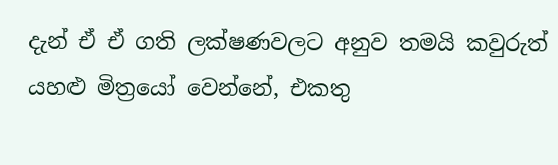දැන් ඒ ඒ ගති ලක්ෂණවලට අනුව තමයි කවුරුත් යහළු මිත්‍රයෝ වෙන්නේ, එකතු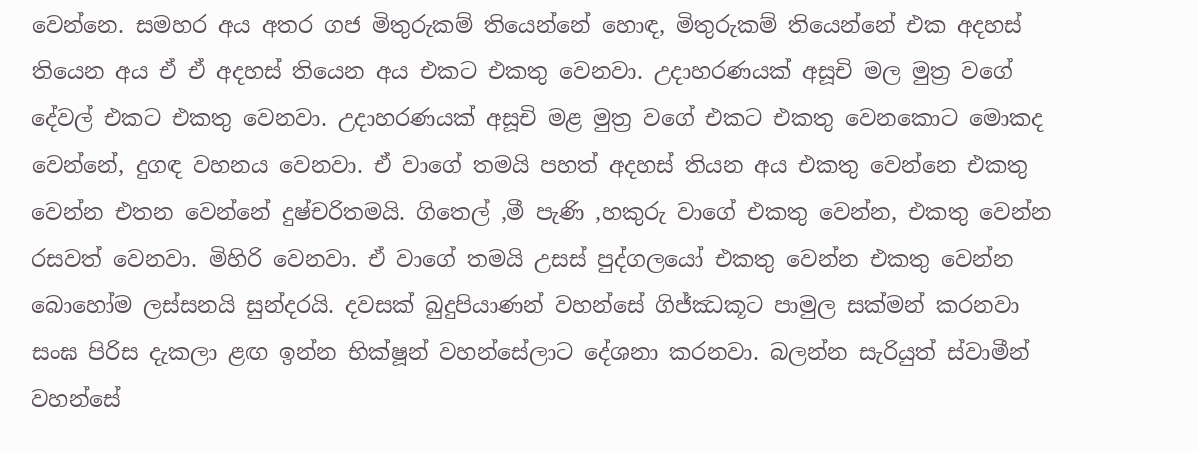වෙන්නෙ. සමහර අය අතර ගජ මිතුරුකම් තියෙන්නේ හොඳ, මිතුරුකම් තියෙන්නේ එක අදහස් තියෙන අය ඒ ඒ අදහස් තියෙන අය එකට එකතු වෙනවා. උදාහරණයක් අසූචි මල මුත්‍ර වගේ දේවල් එකට එකතු වෙනවා. උදාහරණයක් අසූචි මළ මුත්‍ර වගේ එකට එකතු වෙනකොට මොකද වෙන්නේ, දුගඳ වහනය වෙනවා. ඒ වාගේ තමයි පහත් අදහස් තියන අය එකතු වෙන්නෙ එකතු වෙන්න එතන වෙන්නේ දුෂ්චරිතමයි. ගිතෙල් ,මී පැණි ,හකුරු වාගේ එකතු වෙන්න, එකතු වෙන්න රසවත් වෙනවා. මිහිරි වෙනවා. ඒ වාගේ තමයි උසස් පුද්ගලයෝ එකතු වෙන්න එකතු වෙන්න බොහෝම ලස්සනයි සුන්දරයි. දවසක් බුදුපියාණන් වහන්සේ ගිජ්ඣකූට පාමුල සක්මන් කරනවා සංඝ පිරිස දැකලා ළඟ ඉන්න භික්ෂූන් වහන්සේලාට දේශනා කරනවා. බලන්න සැරියුත් ස්වාමීන් වහන්සේ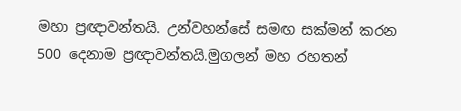මහා ප්‍රඥාවන්තයි. උන්වහන්සේ සමඟ සක්මන් කරන 500 දෙනාම ප්‍රඥාවන්තයි.මුගලන් මහ රහතන්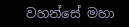වහන්සේ මහා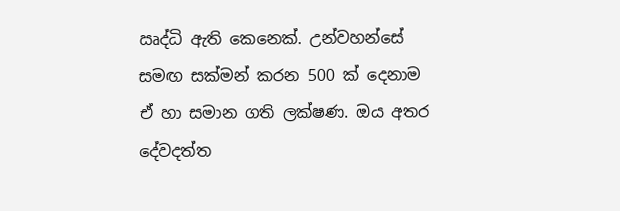ඍද්ධි ඇති කෙනෙක්. උන්වහන්සේ සමඟ සක්මන් කරන 500 ක් දෙනාම ඒ හා සමාන ගති ලක්ෂණ. ඔය අතර දේවදත්ත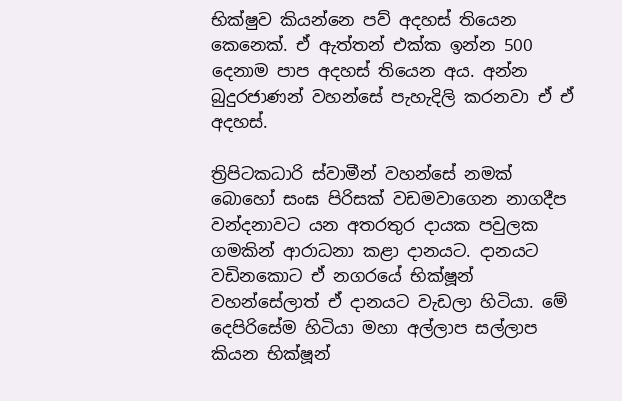භික්ෂුව කියන්නෙ පව් අදහස් තියෙන කෙනෙක්. ඒ ඇත්තන් එක්ක ඉන්න 500 දෙනාම පාප අදහස් තියෙන අය. අන්න බුදුරජාණන් වහන්සේ පැහැදිලි කරනවා ඒ ඒ අදහස්.

ත්‍රිපිටකධාරි ස්වාමීන් වහන්සේ නමක් බොහෝ සංඝ පිරිසක් වඩමවාගෙන නාගදීප වන්දනාවට යන අතරතුර දායක පවුලක ගමකින් ආරාධනා කළා දානයට. දානයට වඩිනකොට ඒ නගරයේ භික්ෂූන් වහන්සේලාත් ඒ දානයට වැඩලා හිටියා. මේ දෙපිරිසේම හිටියා මහා අල්ලාප සල්ලාප කියන භික්ෂූන්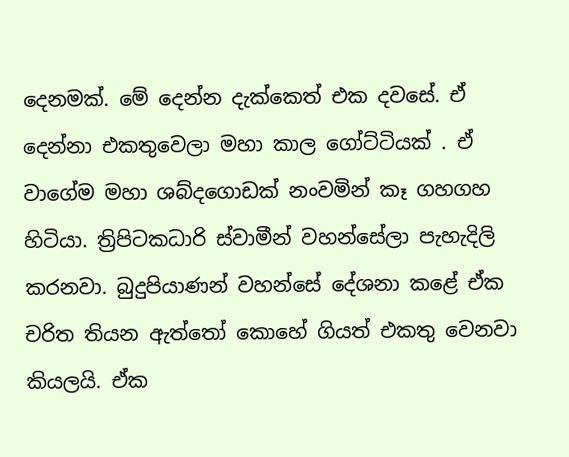දෙනමක්. මේ දෙන්න දැක්කෙත් එක දවසේ. ඒ දෙන්නා එකතුවෙලා මහා කාල ගෝට්ටියක් . ඒ වාගේම මහා ශබ්දගොඩක් නංවමින් කෑ ගහගහ හිටියා. ත්‍රිපිටකධාරි ස්වාමීන් වහන්සේලා පැහැදිලි කරනවා. බුදුපියාණන් වහන්සේ දේශනා කළේ ඒක චරිත තියන ඇත්තෝ කොහේ ගියත් එකතු වෙනවා කියලයි. ඒක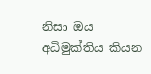නිසා ඔය අධිමුක්තිය කියන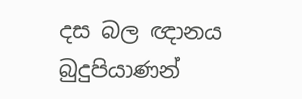දස බල ඥානය බුදුපියාණන්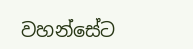වහන්සේට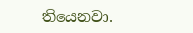තියෙනවා.